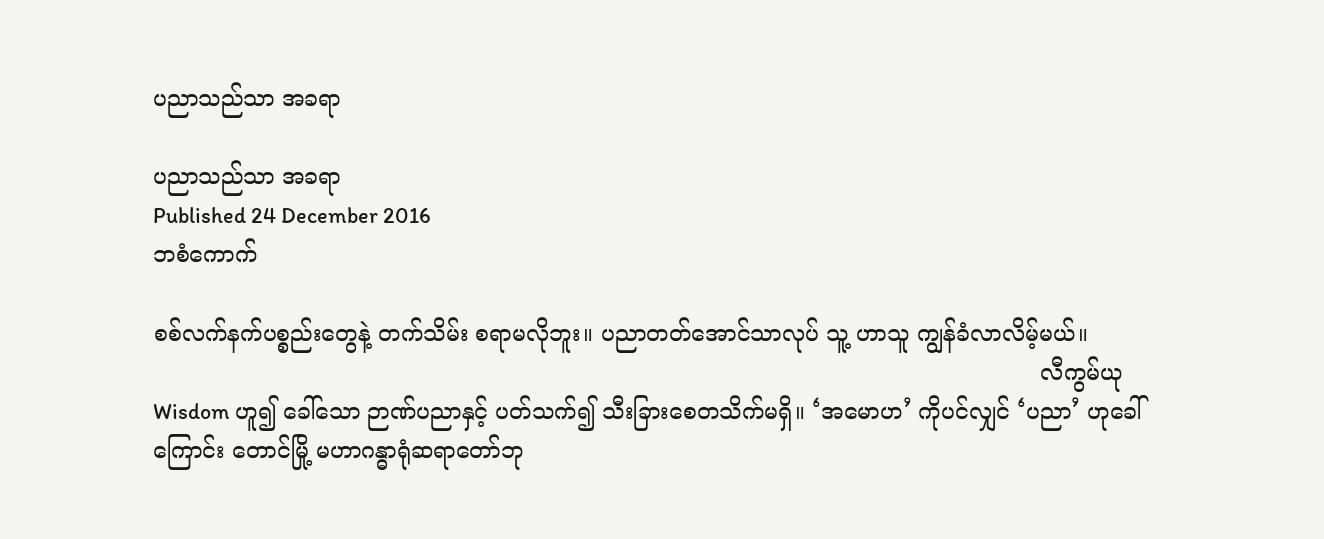ပညာသည်သာ အခရာ

ပညာသည်သာ အခရာ
Published 24 December 2016
ဘစံကောက်

စစ်လက်နက်ပစ္စည်းတွေနဲ့ တက်သိမ်း စရာမလိုဘူး။ ပညာတတ်အောင်သာလုပ် သူ့ ဟာသူ ကျွန်ခံလာလိမ့်မယ်။
                                                                                                                            လီကွမ်ယု
Wisdom ဟူ၍ ခေါ်သော ဉာဏ်ပညာနှင့် ပတ်သက်၍ သီးခြားစေတသိက်မရှိ။ ‘အမောဟ’ ကိုပင်လျှင် ‘ပညာ’ ဟုခေါ်ကြောင်း တောင်မြို့ မဟာဂန္ဓာရုံဆရာတော်ဘု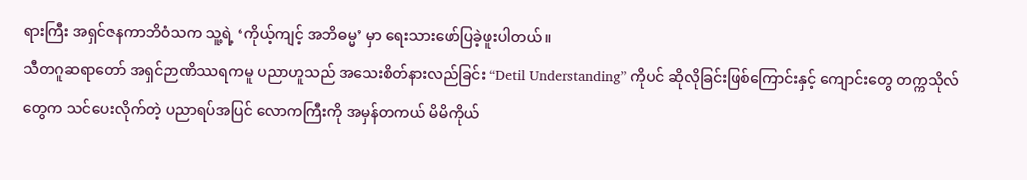ရားကြီး အရှင်ဇနကာဘိဝံသက သူ့ရဲ့ ‘ကိုယ့်ကျင့် အဘိဓမ္မ’ မှာ ရေးသားဖော်ပြခဲ့ဖူးပါတယ်။
သီတဂူဆရာတော် အရှင်ဉာဏိဿရကမူ ပညာဟူသည် အသေးစိတ်နားလည်ခြင်း “Detil Understanding” ကိုပင် ဆိုလိုခြင်းဖြစ်ကြောင်းနှင့် ကျောင်းတွေ တက္ကသိုလ်တွေက သင်ပေးလိုက်တဲ့ ပညာရပ်အပြင် လောကကြီးကို အမှန်တကယ် မိမိကိုယ်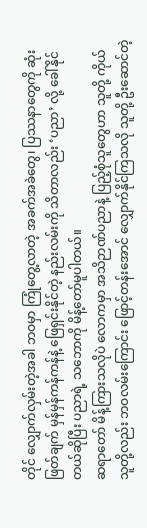တိုင် လျှောက်လှမ်းတဲ့အခါ ဘဝမှာ ကြုံတွေ့လာတဲ့ အခက်အခဲတွေ၊ ပြဿနာတွေကို ဆုံးဖြတ်ချက် မှန်မှန်ကန်ကန်နဲ့ ဖြေရှင်းနိုင်တဲ့ နည်းလမ်းကို သိတာလည်း ‘ပညာ’ လို့ ခေါ်နိုင်တယ်ဆိုပြီး ပညာရဲ့ သဘောကို မိန့်တော်မူပါတယ်။
ဆရာတော် မိန့်ကြားသလိုပဲ လောကမှာ အသိဉာဏ်ပညာနဲ့ ပြည့်စုံသူတွေဟာ သူတို့ ကိုယ်သူတို့လည်း ဘဝလမ်းကြောင်း ဖြောင့်တန်းအောင် လျှောက်နိုင်ကြသလို သူတို့ ဦးဆောင်တဲ့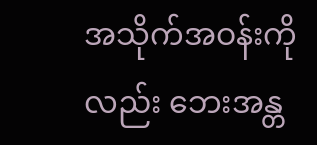အသိုက်အဝန်းကိုလည်း ဘေးအန္တ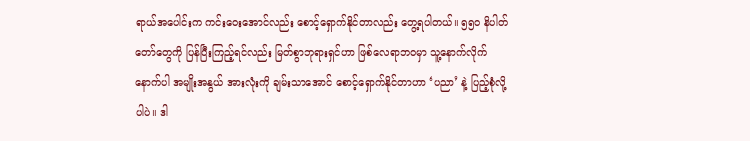ရာယ်အပေါင်းက ကင်းဝေးအောင်လည်း စောင့်ရှောက်နိုင်တာလည်း တွေ့ရပါတယ်။ ၅၅၀ နိပါတ်တော်တွေကို ပြန်ပြီးကြည့်ရင်လည်း မြတ်စွာဘုရားရှင်ဟာ ဖြစ်လေရာဘဝမှာ သူ့နောက်လိုက် နောက်ပါ အမျိုးအနွယ် အားလုံးကို ချမ်းသာအောင် စောင့်ရှောက်နိုင်တာဟာ ‘ပညာ’ နဲ့ ပြည့်စုံလို့ပါပဲ။ ဒါ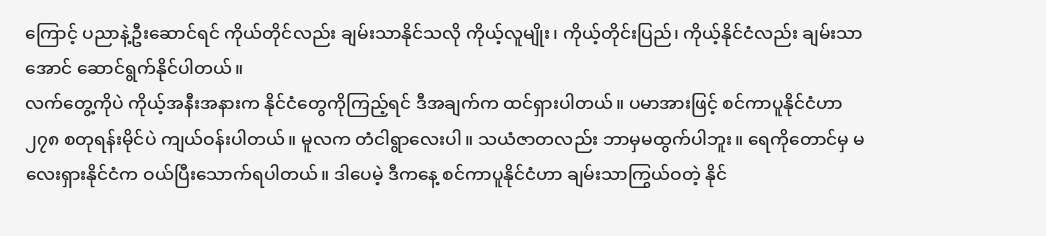ကြောင့် ပညာနဲ့ဦးဆောင်ရင် ကိုယ်တိုင်လည်း ချမ်းသာနိုင်သလို ကိုယ့်လူမျိုး၊ ကိုယ့်တိုင်းပြည်၊ ကိုယ့်နိုင်ငံလည်း ချမ်းသာအောင် ဆောင်ရွက်နိုင်ပါတယ်။
လက်တွေ့ကိုပဲ ကိုယ့်အနီးအနားက နိုင်ငံတွေကိုကြည့်ရင် ဒီအချက်က ထင်ရှားပါတယ်။ ပမာအားဖြင့် စင်ကာပူနိုင်ငံဟာ ၂၇၈ စတုရန်းမိုင်ပဲ ကျယ်ဝန်းပါတယ်။ မူလက တံငါရွာလေးပါ။ သယံဇာတလည်း ဘာမှမထွက်ပါဘူး။ ရေကိုတောင်မှ မလေးရှားနိုင်ငံက ဝယ်ပြီးသောက်ရပါတယ်။ ဒါပေမဲ့ ဒီကနေ့ စင်ကာပူနိုင်ငံဟာ ချမ်းသာကြွယ်ဝတဲ့ နိုင်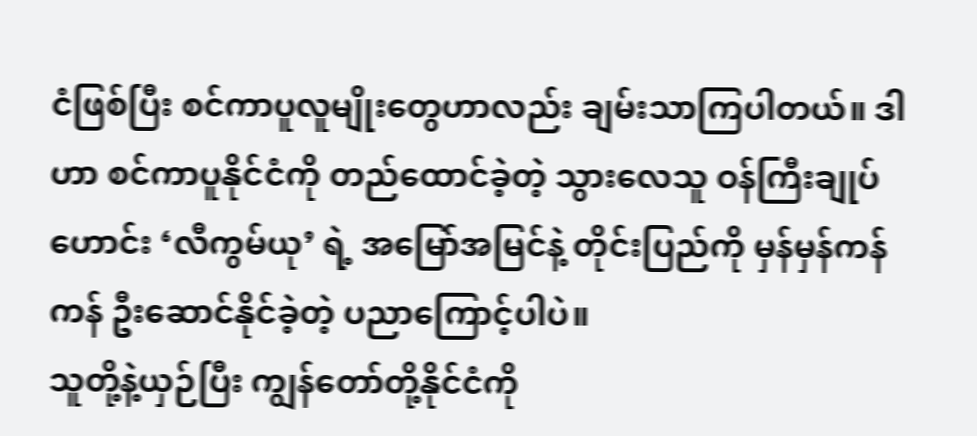ငံဖြစ်ပြီး စင်ကာပူလူမျိုးတွေဟာလည်း ချမ်းသာကြပါတယ်။ ဒါဟာ စင်ကာပူနိုင်ငံကို တည်ထောင်ခဲ့တဲ့ သွားလေသူ ဝန်ကြီးချုပ်ဟောင်း ‘လီကွမ်ယု’ ရဲ့ အမြော်အမြင်နဲ့ တိုင်းပြည်ကို မှန်မှန်ကန်ကန် ဦးဆောင်နိုင်ခဲ့တဲ့ ပညာကြောင့်ပါပဲ။
သူတို့နဲ့ယှဉ်ပြီး ကျွန်တော်တို့နိုင်ငံကို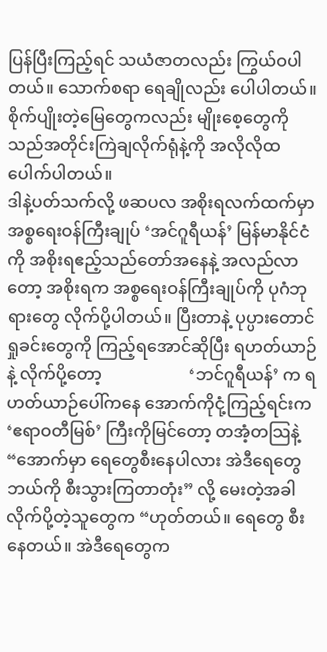ပြန်ပြီးကြည့်ရင် သယံဇာတလည်း ကြွယ်ဝပါတယ်။ သောက်စရာ ရေချိုလည်း ပေါပါတယ်။ စိုက်ပျိုးတဲ့မြေတွေကလည်း မျိုးစေ့တွေကို သည်အတိုင်းကြဲချလိုက်ရုံနဲ့ကို အလိုလိုထ ပေါက်ပါတယ်။
ဒါနဲ့ပတ်သက်လို့ ဖဆပလ အစိုးရလက်ထက်မှာ အစ္စရေးဝန်ကြီးချုပ် ‘အင်ဂူရီယန်’ မြန်မာနိုင်ငံကို အစိုးရဧည့်သည်တော်အနေနဲ့ အလည်လာတော့ အစိုးရက အစ္စရေးဝန်ကြီးချုပ်ကို ပုဂံဘုရားတွေ လိုက်ပို့ပါတယ်။ ပြီးတာနဲ့ ပုပ္ပားတောင် ရှုခင်းတွေကို ကြည့်ရအောင်ဆိုပြီး ရဟတ်ယာဉ်နဲ့ လိုက်ပို့တော့                     ‘ဘင်ဂူရီယန်’ က ရဟတ်ယာဉ်ပေါ်ကနေ အောက်ကိုငုံ့ကြည့်ရင်းက ‘ဧရာဝတီမြစ်’ ကြီးကိုမြင်တော့ တအံ့တသြနဲ့ “အောက်မှာ ရေတွေစီးနေပါလား အဲဒီရေတွေ ဘယ်ကို စီးသွားကြတာတုံး” လို့ မေးတဲ့အခါ လိုက်ပို့တဲ့သူတွေက “ဟုတ်တယ်။ ရေတွေ စီးနေတယ်။ အဲဒီရေတွေက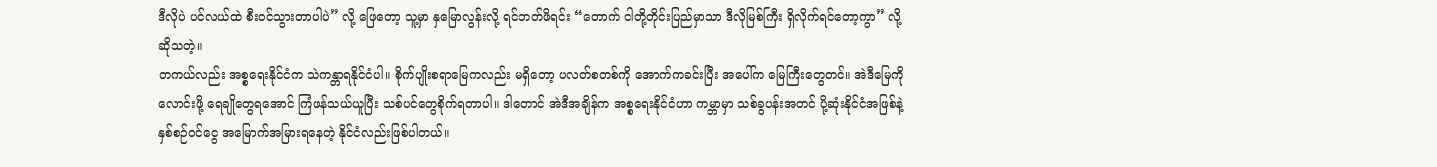ဒီလိုပဲ ပင်လယ်ထဲ စီးဝင်သွားတာပါပဲ” လို့ ဖြေတော့ သူ့မှာ နှမြောလွန်းလို့ ရင်ဘတ်ဖိရင်း “တောက် ငါတို့တိုင်းပြည်မှာသာ ဒီလိုမြစ်ကြီး ရှိလိုက်ရင်တော့ကွာ” လို့ ဆိုသတဲ့။
တကယ်လည်း အစ္စရေးနိုင်ငံက သဲကန္တာရနိုင်ငံပါ။ စိုက်ပျိုးစရာမြေကလည်း မရှိတော့ ပလတ်စတစ်ကို အောက်ကခင်းပြီး အပေါ်က မြေကြီးတွေတင်။ အဲဒီမြေကို လောင်းဖို့ ရေချိုတွေရအောင် ကြံဖန်သယ်ယူပြီး သစ်ပင်တွေစိုက်ရတာပါ။ ဒါတောင် အဲဒီအချိန်က အစ္စရေးနိုင်ငံဟာ ကမ္ဘာမှာ သစ်ခွပန်းအတင် ပို့ဆုံးနိုင်ငံအဖြစ်နဲ့ နှစ်စဉ်ဝင်ငွေ အမြောက်အမြားရနေတဲ့ နိုင်ငံလည်းဖြစ်ပါတယ်။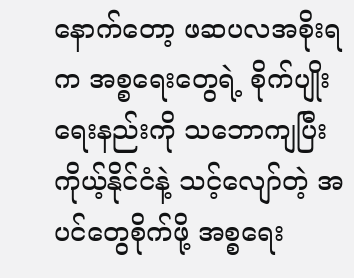နောက်တော့ ဖဆပလအစိုးရက အစ္စရေးတွေရဲ့ စိုက်ပျိုးရေးနည်းကို သဘောကျပြီး ကိုယ့်နိုင်ငံနဲ့ သင့်လျော်တဲ့ အပင်တွေစိုက်ဖို့ အစ္စရေး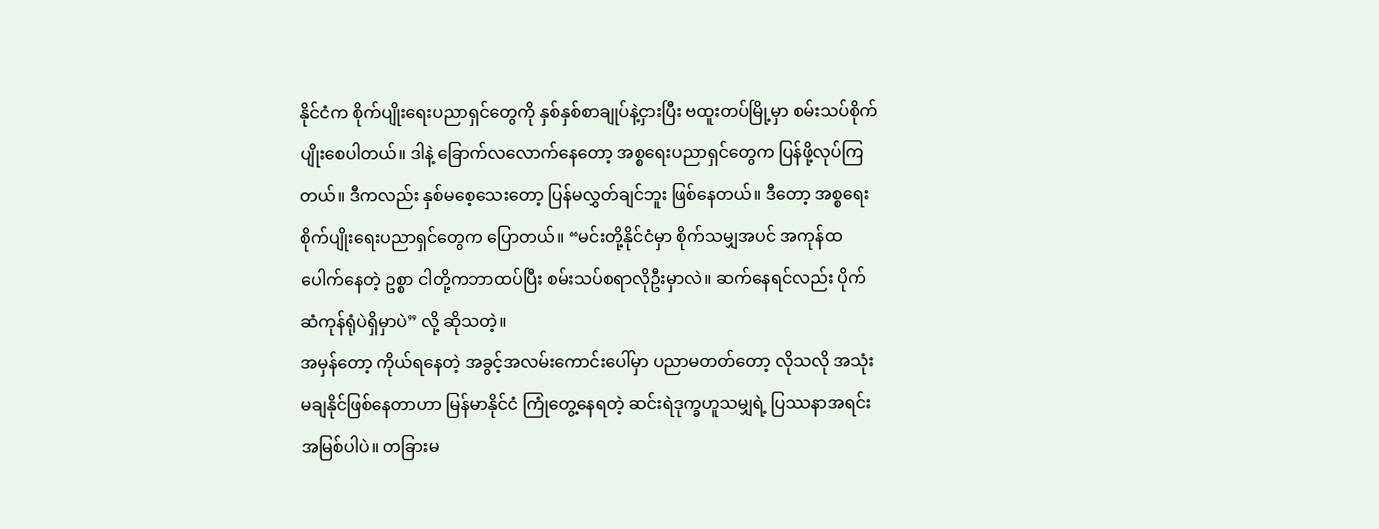နိုင်ငံက စိုက်ပျိုးရေးပညာရှင်တွေကို နှစ်နှစ်စာချုပ်နဲ့ငှားပြီး ဗထူးတပ်မြို့မှာ စမ်းသပ်စိုက်ပျိုးစေပါတယ်။ ဒါနဲ့ ခြောက်လလောက်နေတော့ အစ္စရေးပညာရှင်တွေက ပြန်ဖို့လုပ်ကြတယ်။ ဒီကလည်း နှစ်မစေ့သေးတော့ ပြန်မလွှတ်ချင်ဘူး ဖြစ်နေတယ်။ ဒီတော့ အစ္စရေး စိုက်ပျိုးရေးပညာရှင်တွေက ပြောတယ်။ “မင်းတို့နိုင်ငံမှာ စိုက်သမျှအပင် အကုန်ထပေါက်နေတဲ့ ဥစ္စာ ငါတို့ကဘာထပ်ပြီး စမ်းသပ်စရာလိုဦးမှာလဲ။ ဆက်နေရင်လည်း ပိုက်ဆံကုန်ရုံပဲရှိမှာပဲ” လို့ ဆိုသတဲ့။
အမှန်တော့ ကိုယ်ရနေတဲ့ အခွင့်အလမ်းကောင်းပေါ်မှာ ပညာမတတ်တော့ လိုသလို အသုံးမချနိုင်ဖြစ်နေတာဟာ မြန်မာနိုင်ငံ ကြုံတွေ့နေရတဲ့ ဆင်းရဲဒုက္ခဟူသမျှရဲ့ ပြဿနာအရင်းအမြစ်ပါပဲ။ တခြားမ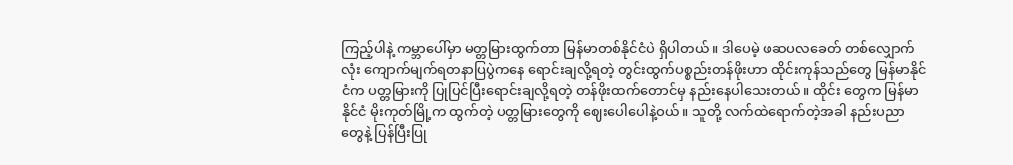ကြည့်ပါနဲ့ ကမ္ဘာပေါ်မှာ မတ္တမြားထွက်တာ မြန်မာတစ်နိုင်ငံပဲ ရှိပါတယ်။ ဒါပေမဲ့ ဖဆပလခေတ် တစ်လျှောက်လုံး ကျောက်မျက်ရတနာပြပွဲကနေ ရောင်းချလို့ရတဲ့ တွင်းထွက်ပစ္စည်းတန်ဖိုးဟာ ထိုင်းကုန်သည်တွေ မြန်မာနိုင်ငံက ပတ္တမြားကို ပြုပြင်ပြီးရောင်းချလို့ရတဲ့ တန်ဖိုးထက်တောင်မှ နည်းနေပါသေးတယ်။ ထိုင်း တွေက မြန်မာနိုင်ငံ မိုးကုတ်မြို့က ထွက်တဲ့ ပတ္တမြားတွေကို ဈေးပေါပေါနဲ့ဝယ်။ သူတို့ လက်ထဲရောက်တဲ့အခါ နည်းပညာတွေနဲ့ ပြန်ပြီးပြု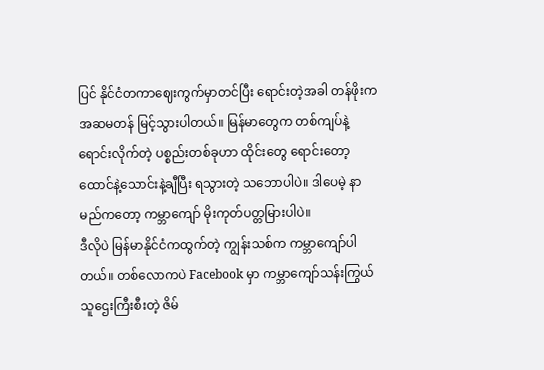ပြင် နိုင်ငံတကာဈေးကွက်မှာတင်ပြီး ရောင်းတဲ့အခါ တန်ဖိုးက အဆမတန် မြင့်သွားပါတယ်။ မြန်မာတွေက တစ်ကျပ်နဲ့ ရောင်းလိုက်တဲ့ ပစ္စည်းတစ်ခုဟာ ထိုင်းတွေ ရောင်းတော့ ထောင်နဲ့သောင်းနဲ့ချီပြီး ရသွားတဲ့ သဘောပါပဲ။ ဒါပေမဲ့ နာမည်ကတော့ ကမ္ဘာကျော် မိုးကုတ်ပတ္တမြားပါပဲ။
ဒီလိုပဲ မြန်မာနိုင်ငံကထွက်တဲ့ ကျွန်းသစ်က ကမ္ဘာကျော်ပါတယ်။ တစ်လောကပဲ Facebook မှာ ကမ္ဘာကျော်သန်းကြွယ် သူဌေးကြီးစီးတဲ့ ဇိမ်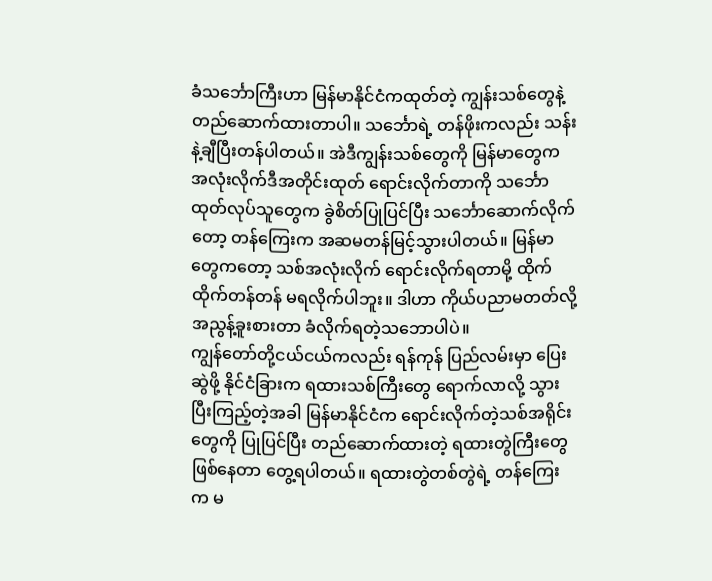ခံသင်္ဘောကြီးဟာ မြန်မာနိုင်ငံကထုတ်တဲ့ ကျွန်းသစ်တွေနဲ့ တည်ဆောက်ထားတာပါ။ သင်္ဘောရဲ့ တန်ဖိုးကလည်း သန်းနဲ့ချီပြီးတန်ပါတယ်။ အဲဒီကျွန်းသစ်တွေကို မြန်မာတွေက အလုံးလိုက်ဒီအတိုင်းထုတ် ရောင်းလိုက်တာကို သင်္ဘောထုတ်လုပ်သူတွေက ခွဲစိတ်ပြုပြင်ပြီး သင်္ဘောဆောက်လိုက်တော့ တန်ကြေးက အဆမတန်မြင့်သွားပါတယ်။ မြန်မာတွေကတော့ သစ်အလုံးလိုက် ရောင်းလိုက်ရတာမို့ ထိုက်ထိုက်တန်တန် မရလိုက်ပါဘူး။ ဒါဟာ ကိုယ်ပညာမတတ်လို့ အညွန့်ခူးစားတာ ခံလိုက်ရတဲ့သဘောပါပဲ။
ကျွန်တော်တို့ငယ်ငယ်ကလည်း ရန်ကုန် ပြည်လမ်းမှာ ပြေးဆွဲဖို့ နိုင်ငံခြားက ရထားသစ်ကြီးတွေ ရောက်လာလို့ သွားပြီးကြည့်တဲ့အခါ မြန်မာနိုင်ငံက ရောင်းလိုက်တဲ့သစ်အရိုင်းတွေကို ပြုပြင်ပြီး တည်ဆောက်ထားတဲ့ ရထားတွဲကြီးတွေဖြစ်နေတာ တွေ့ရပါတယ်။ ရထားတွဲတစ်တွဲရဲ့ တန်ကြေးက မ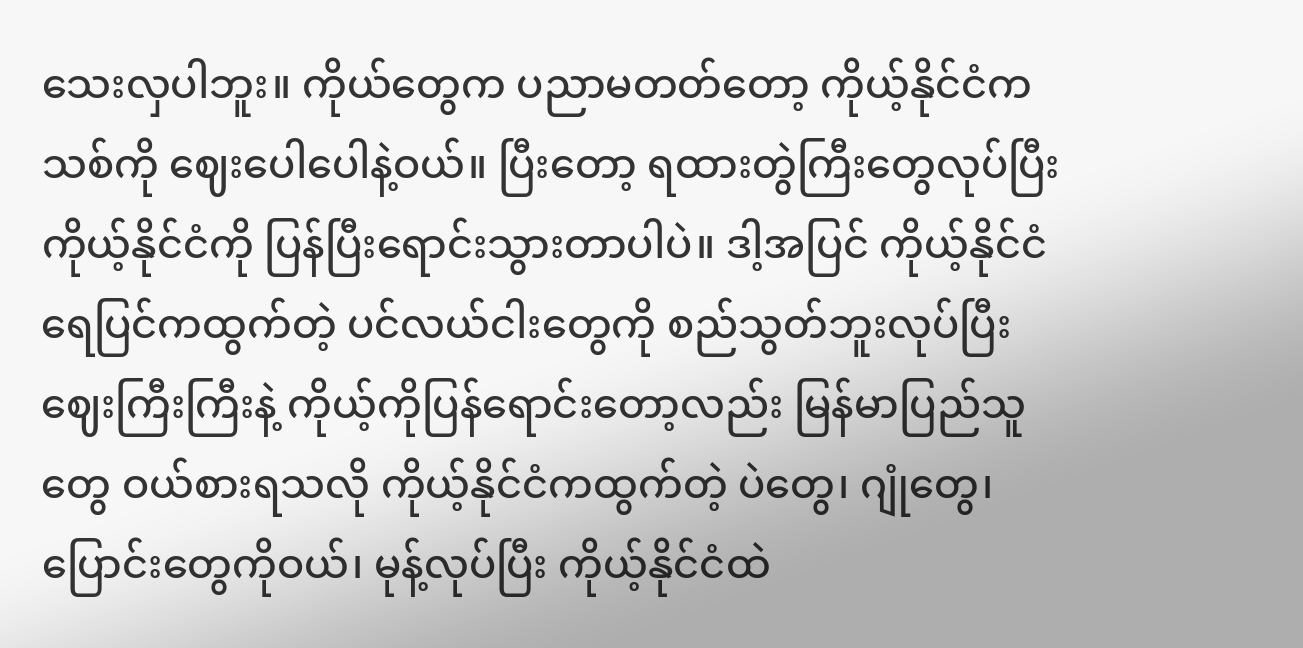သေးလှပါဘူး။ ကိုယ်တွေက ပညာမတတ်တော့ ကိုယ့်နိုင်ငံကသစ်ကို ဈေးပေါပေါနဲ့ဝယ်။ ပြီးတော့ ရထားတွဲကြီးတွေလုပ်ပြီး ကိုယ့်နိုင်ငံကို ပြန်ပြီးရောင်းသွားတာပါပဲ။ ဒါ့အပြင် ကိုယ့်နိုင်ငံ ရေပြင်ကထွက်တဲ့ ပင်လယ်ငါးတွေကို စည်သွတ်ဘူးလုပ်ပြီး ဈေးကြီးကြီးနဲ့ ကိုယ့်ကိုပြန်ရောင်းတော့လည်း မြန်မာပြည်သူတွေ ဝယ်စားရသလို ကိုယ့်နိုင်ငံကထွက်တဲ့ ပဲတွေ၊ ဂျုံတွေ၊ ပြောင်းတွေကိုဝယ်၊ မုန့်လုပ်ပြီး ကိုယ့်နိုင်ငံထဲ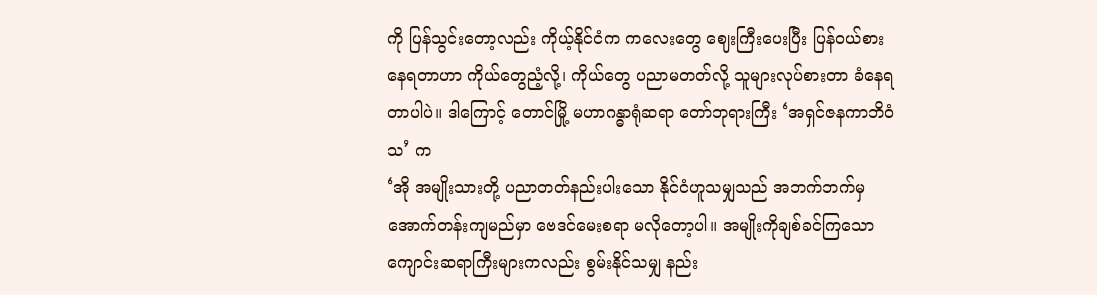ကို ပြန်သွင်းတော့လည်း ကိုယ့်နိုင်ငံက ကလေးတွေ ဈေးကြီးပေးပြီး ပြန်ဝယ်စားနေရတာဟာ ကိုယ်တွေညံ့လို့၊ ကိုယ်တွေ ပညာမတတ်လို့ သူများလုပ်စားတာ ခံနေရတာပါပဲ။ ဒါကြောင့် တောင်မြို့ မဟာဂန္ဓာရုံဆရာ တော်ဘုရားကြီး ‘အရှင်ဇနကာဘိဝံသ’ က
‘အို အမျိုးသားတို့ ပညာတတ်နည်းပါးသော နိုင်ငံဟူသမျှသည် အဘက်ဘက်မှ အောက်တန်းကျမည်မှာ ဗေဒင်မေးစရာ မလိုတော့ပါ။ အမျိုးကိုချစ်ခင်ကြသော ကျောင်းဆရာကြီးများကလည်း စွမ်းနိုင်သမျှ နည်း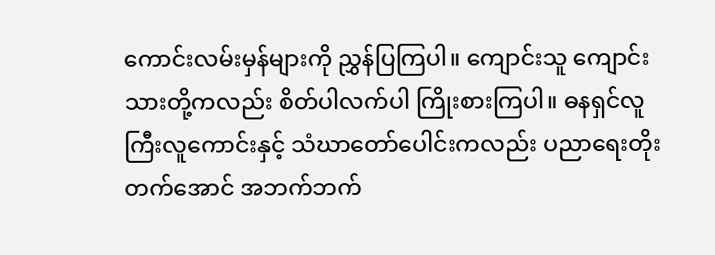ကောင်းလမ်းမှန်များကို ညွှန်ပြကြပါ။ ကျောင်းသူ ကျောင်းသားတို့ကလည်း စိတ်ပါလက်ပါ ကြိုးစားကြပါ။ ဓနရှင်လူကြီးလူကောင်းနှင့် သံဃာတော်ပေါင်းကလည်း ပညာရေးတိုး တက်အောင် အဘက်ဘက်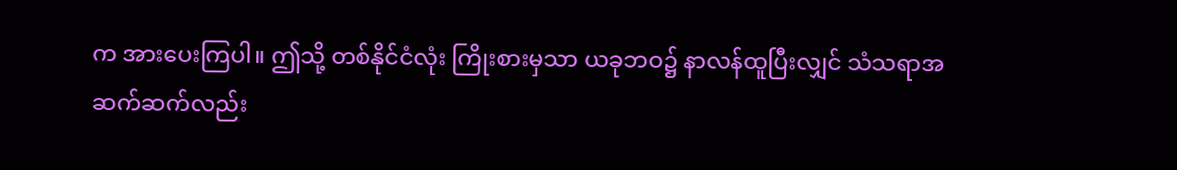က အားပေးကြပါ။ ဤသို့ တစ်နိုင်ငံလုံး ကြိုးစားမှသာ ယခုဘဝ၌ နာလန်ထူပြီးလျှင် သံသရာအဆက်ဆက်လည်း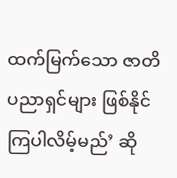ထက်မြက်သော ဇာတိပညာရှင်များ ဖြစ်နိုင်ကြပါလိမ့်မည်’ ဆို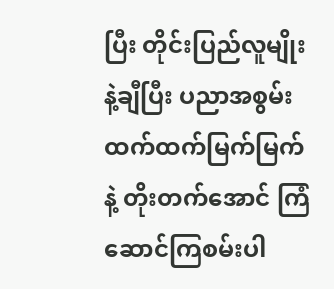ပြီး တိုင်းပြည်လူမျိုးနဲ့ချီပြီး ပညာအစွမ်း ထက်ထက်မြက်မြက်နဲ့ တိုးတက်အောင် ကြံဆောင်ကြစမ်းပါ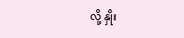လို့ နှိုး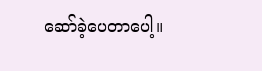ဆော်ခဲ့ပေတာပေါ့။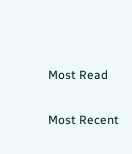Most Read

Most Recent